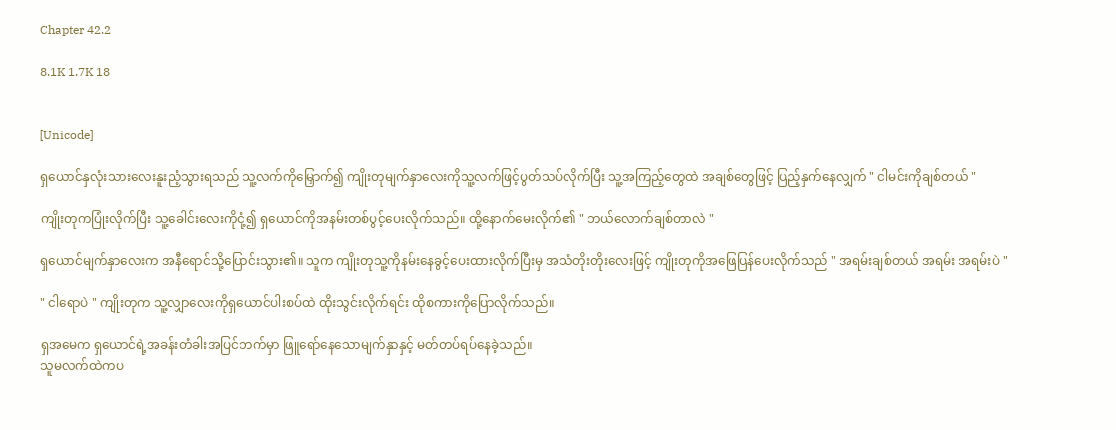Chapter 42.2

8.1K 1.7K 18


[Unicode]

ရှယောင်နှလုံးသားလေးနူးညံ့သွားရသည် သူ့လက်ကိုမြှောက်၍ ကျိုးတုမျက်နှာလေးကိုသူ့လက်ဖြင့်ပွတ်သပ်လိုက်ပြီး သူ့အကြည့်တွေထဲ အချစ်တွေဖြင့် ပြည့်နှက်နေလျှက် " ငါမင်းကိုချစ်တယ် "

ကျိုးတုကပြုံးလိုက်ပြီး သူ့ခေါင်းလေးကိုငုံ့၍ ရှယောင်ကိုအနမ်းတစ်ပွင့်ပေးလိုက်သည်။ ထို့နောက်မေးလိုက်၏ " ဘယ်လောက်ချစ်တာလဲ "

ရှယောင်မျက်နှာလေးက အနီရောင်သို့ပြောင်းသွား၏။ သူက ကျိုးတုသူ့ကိုနမ်းနေခွင့်ပေးထားလိုက်ပြီးမှ အသံတိုးတိုးလေးဖြင့် ကျိုးတုကိုအဖြေပြန်ပေးလိုက်သည် " အရမ်းချစ်တယ် အရမ်း အရမ်းပဲ "

" ငါရောပဲ " ကျိုးတုက သူ့လျှာလေးကိုရှယောင်ပါးစပ်ထဲ ထိုးသွင်းလိုက်ရင်း ထိုစကားကိုပြောလိုက်သည်။

ရှအမေက ရှယောင်ရဲ့အခန်းတံခါးအပြင်ဘက်မှာ ဖြူရော်နေသောမျက်နှာနှင့် မတ်တပ်ရပ်နေခဲ့သည်။
သူမလက်ထဲကပ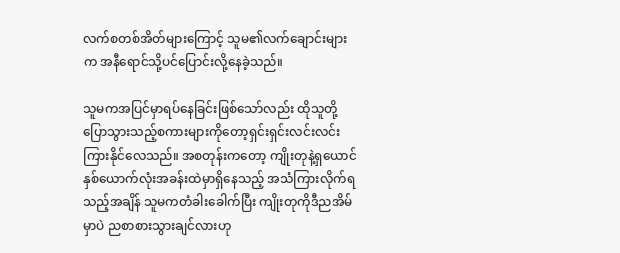လက်စတစ်အိတ်များကြောင့် သူမ၏လက်ချောင်းများက အနီရောင်သို့ပင်ပြောင်းလို့နေခဲ့သည်။

သူမကအပြင်မှာရပ်နေခြင်းဖြစ်သော်လည်း ထိုသူတို့ပြောသွားသည့်စကားများကိုတော့ရှင်းရှင်းလင်းလင်း ကြားနိုင်လေသည်။ အစတုန်းကတော့ ကျိုးတုနဲ့ရှယောင် နှစ်ယောက်လုံးအခန်းထဲမှာရှိနေသည့် အသံကြားလိုက်ရသည့်အချိန် သူမကတံခါးခေါက်ပြီး ကျိုးတုကိုဒီညအိမ်မှာပဲ ညစာစားသွားချင်လားဟု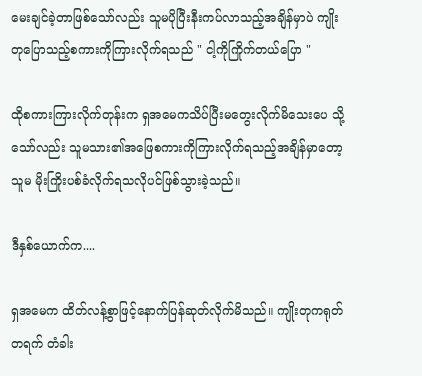မေးချင်ခဲ့တာဖြစ်သော်လည်း သူမပိုပြီးနီးကပ်လာသည့်အချိန်မှာပဲ ကျိုးတုပြောသည့်စကားကိုကြားလိုက်ရသည် " ငါ့ကိုကြိုက်တယ်ပြော "

ထိုစကားကြားလိုက်တုန်းက ရှအမေကသိပ်ပြီးမတွေးလိုက်မိသေးပေ သို့သော်လည်း သူမသား၏အဖြေစကားကိုကြားလိုက်ရသည့်အချိန်မှာတော့ သူမ မိုးကြိုးပစ်ခံလိုက်ရသလိုပင်ဖြစ်သွားခဲ့သည်။

ဒီနှစ်ယောက်က....

ရှအမေက ထိတ်လန့်စွာဖြင့်နောက်ပြန်ဆုတ်လိုက်မိသည်။ ကျိုးတုကရုတ်တရက် တံခါး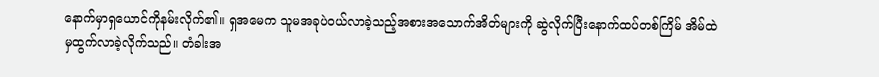နောက်မှာရှယောင်ကိုနမ်းလိုက်၏။ ရှအမေက သူမအခုပဲဝယ်လာခဲ့သည့်အစားအသောက်အိတ်များကို ဆွဲလိုက်ပြီးနောက်ထပ်တစ်ကြိမ် အိမ်ထဲမှထွက်လာခဲ့လိုက်သည်။ တံခါးအ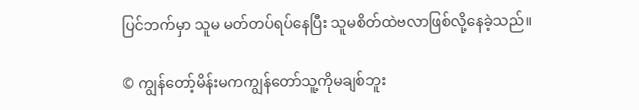ပြင်ဘက်မှာ သူမ မတ်တပ်ရပ်နေပြီး သူမစိတ်ထဲဗလာဖြစ်လို့နေခဲ့သည်။

© ကျွန်တော့်မိန်းမကကျွန်တော်သူ့ကိုမချစ်ဘူး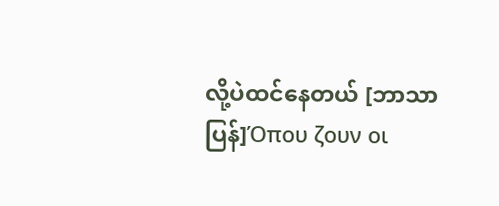လို့ပဲထင်နေတယ် [ဘာသာပြန်]Όπου ζουν οι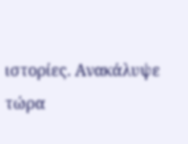ιστορίες. Ανακάλυψε τώρα